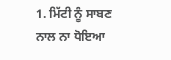1. ਮਿੱਟੀ ਨੂੰ ਸਾਬਣ ਨਾਲ ਨਾ ਧੋਇਆ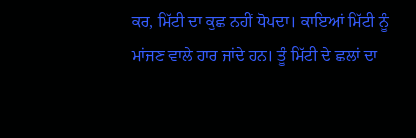ਕਰ, ਮਿੱਟੀ ਦਾ ਕੁਛ ਨਹੀਂ ਧੋਪਦਾ। ਕਾਇਆਂ ਮਿੱਟੀ ਨੂੰ ਮਾਂਜਣ ਵਾਲੇ ਹਾਰ ਜਾਂਦੇ ਹਨ। ਤੂੰ ਮਿੱਟੀ ਦੇ ਛਲਾਂ ਦਾ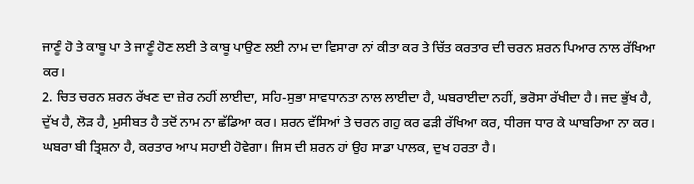ਜਾਣੂੰ ਹੋ ਤੇ ਕਾਬੂ ਪਾ ਤੇ ਜਾਣੂੰ ਹੋਣ ਲਈ ਤੇ ਕਾਬੂ ਪਾਉਣ ਲਈ ਨਾਮ ਦਾ ਵਿਸਾਰਾ ਨਾਂ ਕੀਤਾ ਕਰ ਤੇ ਚਿੱਤ ਕਰਤਾਰ ਦੀ ਚਰਨ ਸ਼ਰਨ ਪਿਆਰ ਨਾਲ ਰੱਖਿਆ ਕਰ।
2. ਚਿਤ ਚਰਨ ਸ਼ਰਨ ਰੱਖਣ ਦਾ ਜ਼ੇਰ ਨਹੀਂ ਲਾਈਦਾ, ਸਹਿ-ਸੁਭਾ ਸਾਵਧਾਨਤਾ ਨਾਲ ਲਾਈਦਾ ਹੈ, ਘਬਰਾਈਦਾ ਨਹੀਂ, ਭਰੋਸਾ ਰੱਖੀਦਾ ਹੈ। ਜਦ ਭੁੱਖ ਹੈ, ਦੁੱਖ ਹੈ, ਲੋੜ ਹੈ, ਮੁਸੀਬਤ ਹੈ ਤਦੋਂ ਨਾਮ ਨਾ ਛੱਡਿਆ ਕਰ। ਸ਼ਰਨ ਵੱਸਿਆਂ ਤੇ ਚਰਨ ਗਹੁ ਕਰ ਫੜੀ ਰੱਖਿਆ ਕਰ, ਧੀਰਜ ਧਾਰ ਕੇ ਘਾਬਰਿਆ ਨਾ ਕਰ। ਘਬਰਾ ਬੀ ਤ੍ਰਿਸ਼ਨਾ ਹੈ, ਕਰਤਾਰ ਆਪ ਸਹਾਈ ਹੋਵੇਗਾ। ਜਿਸ ਦੀ ਸ਼ਰਨ ਹਾਂ ਉਹ ਸਾਡਾ ਪਾਲਕ, ਦੁਖ ਹਰਤਾ ਹੈ।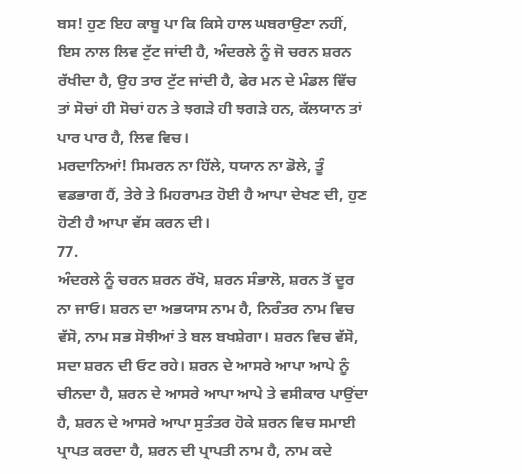ਬਸ! ਹੁਣ ਇਹ ਕਾਬੂ ਪਾ ਕਿ ਕਿਸੇ ਹਾਲ ਘਬਰਾਉਣਾ ਨਹੀਂ, ਇਸ ਨਾਲ ਲਿਵ ਟੁੱਟ ਜਾਂਦੀ ਹੈ, ਅੰਦਰਲੇ ਨੂੰ ਜੋ ਚਰਨ ਸ਼ਰਨ ਰੱਖੀਦਾ ਹੈ, ਉਹ ਤਾਰ ਟੁੱਟ ਜਾਂਦੀ ਹੈ, ਫੇਰ ਮਨ ਦੇ ਮੰਡਲ ਵਿੱਚ ਤਾਂ ਸੋਚਾਂ ਹੀ ਸੋਚਾਂ ਹਨ ਤੇ ਝਗੜੇ ਹੀ ਝਗੜੇ ਹਨ, ਕੱਲਯਾਨ ਤਾਂ ਪਾਰ ਪਾਰ ਹੈ, ਲਿਵ ਵਿਚ।
ਮਰਦਾਨਿਆਂ! ਸਿਮਰਨ ਨਾ ਹਿੱਲੇ, ਧਯਾਨ ਨਾ ਡੋਲੇ, ਤੂੰ ਵਡਭਾਗ ਹੈਂ, ਤੇਰੇ ਤੇ ਮਿਹਰਾਮਤ ਹੋਈ ਹੈ ਆਪਾ ਦੇਖਣ ਦੀ, ਹੁਣ ਹੋਣੀ ਹੈ ਆਪਾ ਵੱਸ ਕਰਨ ਦੀ।
77.
ਅੰਦਰਲੇ ਨੂੰ ਚਰਨ ਸ਼ਰਨ ਰੱਖੋ, ਸ਼ਰਨ ਸੰਭਾਲੋ, ਸ਼ਰਨ ਤੋਂ ਦੂਰ ਨਾ ਜਾਓ। ਸ਼ਰਨ ਦਾ ਅਭਯਾਸ ਨਾਮ ਹੈ, ਨਿਰੰਤਰ ਨਾਮ ਵਿਚ ਵੱਸੋ, ਨਾਮ ਸਭ ਸੋਝੀਆਂ ਤੇ ਬਲ ਬਖਸ਼ੇਗਾ। ਸ਼ਰਨ ਵਿਚ ਵੱਸੋ, ਸਦਾ ਸ਼ਰਨ ਦੀ ਓਟ ਰਹੇ। ਸ਼ਰਨ ਦੇ ਆਸਰੇ ਆਪਾ ਆਪੇ ਨੂੰ ਚੀਨਦਾ ਹੈ, ਸ਼ਰਨ ਦੇ ਆਸਰੇ ਆਪਾ ਆਪੇ ਤੇ ਵਸੀਕਾਰ ਪਾਉਂਦਾ ਹੈ, ਸ਼ਰਨ ਦੇ ਆਸਰੇ ਆਪਾ ਸੁਤੰਤਰ ਹੋਕੇ ਸ਼ਰਨ ਵਿਚ ਸਮਾਈ ਪ੍ਰਾਪਤ ਕਰਦਾ ਹੈ, ਸ਼ਰਨ ਦੀ ਪ੍ਰਾਪਤੀ ਨਾਮ ਹੈ, ਨਾਮ ਕਦੇ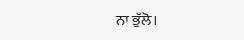ਨਾ ਭੁੱਲੋ।